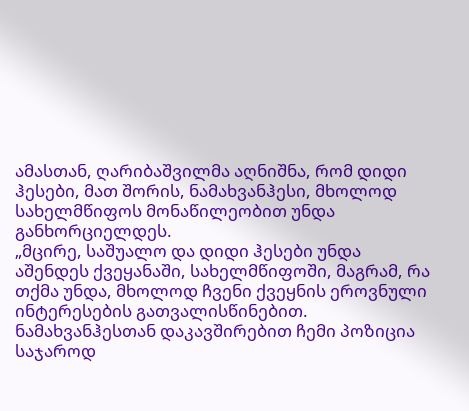ამასთან, ღარიბაშვილმა აღნიშნა, რომ დიდი ჰესები, მათ შორის, ნამახვანჰესი, მხოლოდ სახელმწიფოს მონაწილეობით უნდა განხორციელდეს.
„მცირე, საშუალო და დიდი ჰესები უნდა აშენდეს ქვეყანაში, სახელმწიფოში, მაგრამ, რა თქმა უნდა, მხოლოდ ჩვენი ქვეყნის ეროვნული ინტერესების გათვალისწინებით.
ნამახვანჰესთან დაკავშირებით ჩემი პოზიცია საჯაროდ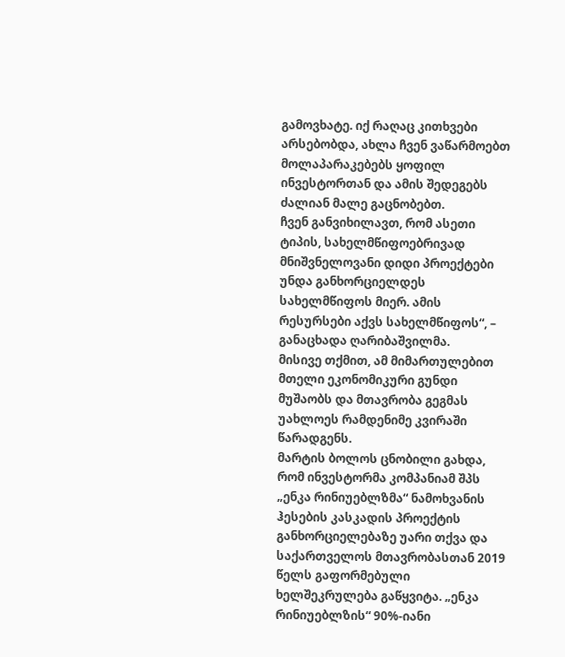გამოვხატე. იქ რაღაც კითხვები არსებობდა, ახლა ჩვენ ვაწარმოებთ მოლაპარაკებებს ყოფილ ინვესტორთან და ამის შედეგებს ძალიან მალე გაცნობებთ.
ჩვენ განვიხილავთ, რომ ასეთი ტიპის, სახელმწიფოებრივად მნიშვნელოვანი დიდი პროექტები უნდა განხორციელდეს სახელმწიფოს მიერ. ამის რესურსები აქვს სახელმწიფოს“, – განაცხადა ღარიბაშვილმა.
მისივე თქმით, ამ მიმართულებით მთელი ეკონომიკური გუნდი მუშაობს და მთავრობა გეგმას უახლოეს რამდენიმე კვირაში წარადგენს.
მარტის ბოლოს ცნობილი გახდა, რომ ინვესტორმა კომპანიამ შპს „ენკა რინიუებლზმა“ ნამოხვანის ჰესების კასკადის პროექტის განხორციელებაზე უარი თქვა და საქართველოს მთავრობასთან 2019 წელს გაფორმებული ხელშეკრულება გაწყვიტა. „ენკა რინიუებლზის“ 90%-იანი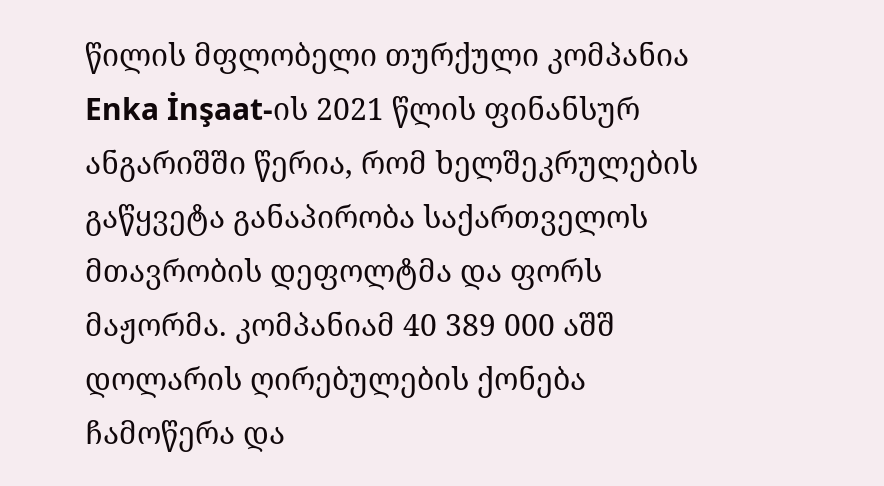წილის მფლობელი თურქული კომპანია Enka İnşaat-ის 2021 წლის ფინანსურ ანგარიშში წერია, რომ ხელშეკრულების გაწყვეტა განაპირობა საქართველოს მთავრობის დეფოლტმა და ფორს მაჟორმა. კომპანიამ 40 389 000 აშშ დოლარის ღირებულების ქონება ჩამოწერა და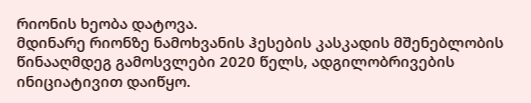რიონის ხეობა დატოვა.
მდინარე რიონზე ნამოხვანის ჰესების კასკადის მშენებლობის წინააღმდეგ გამოსვლები 2020 წელს, ადგილობრივების ინიციატივით დაიწყო.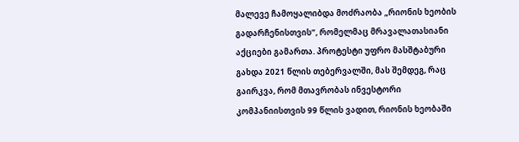მალევე ჩამოყალიბდა მოძრაობა „რიონის ხეობის გადარჩენისთვის“, რომელმაც მრავალათასიანი აქციები გამართა. პროტესტი უფრო მასშტაბური გახდა 2021 წლის თებერვალში, მას შემდეგ, რაც გაირკვა, რომ მთავრობას ინვესტორი კომპანიისთვის 99 წლის ვადით, რიონის ხეობაში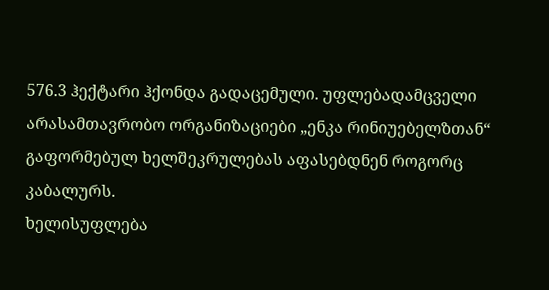576.3 ჰექტარი ჰქონდა გადაცემული. უფლებადამცველი არასამთავრობო ორგანიზაციები „ენკა რინიუებელზთან“ გაფორმებულ ხელშეკრულებას აფასებდნენ როგორც კაბალურს.
ხელისუფლება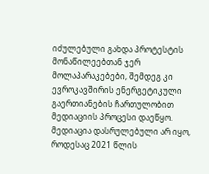იძულებული გახდა პროტესტის მონაწილეებთან ჯერ მოლაპარაკებები, შემდეგ კი ევროკავშირის ენერგეტიკული გაერთიანების ჩართულობით მედიაციის პროცესი დაეწყო. მედიაცია დასრულებული არ იყო, როდესაც 2021 წლის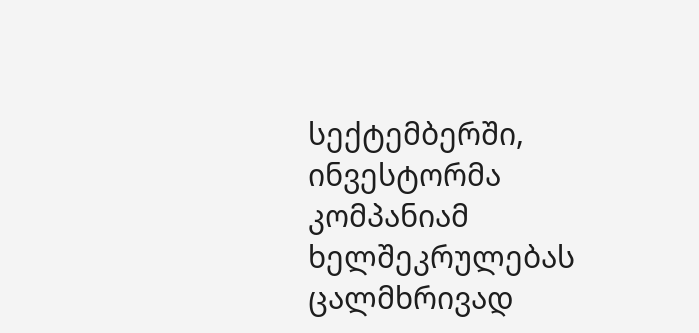სექტემბერში, ინვესტორმა კომპანიამ ხელშეკრულებას ცალმხრივად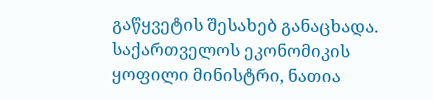გაწყვეტის შესახებ განაცხადა.
საქართველოს ეკონომიკის ყოფილი მინისტრი, ნათია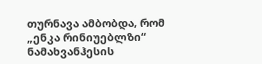თურნავა ამბობდა, რომ „ენკა რინიუებლზი“ ნამახვანჰესის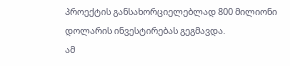პროექტის განსახორციელებლად 800 მილიონი დოლარის ინვესტირებას გეგმავდა.
ამ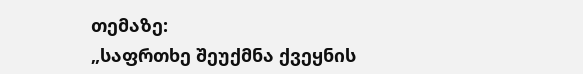თემაზე:
„საფრთხე შეუქმნა ქვეყნის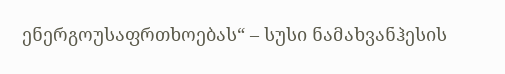ენერგოუსაფრთხოებას“ – სუსი ნამახვანჰესის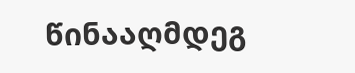წინააღმდეგ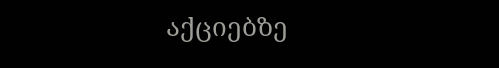აქციებზე